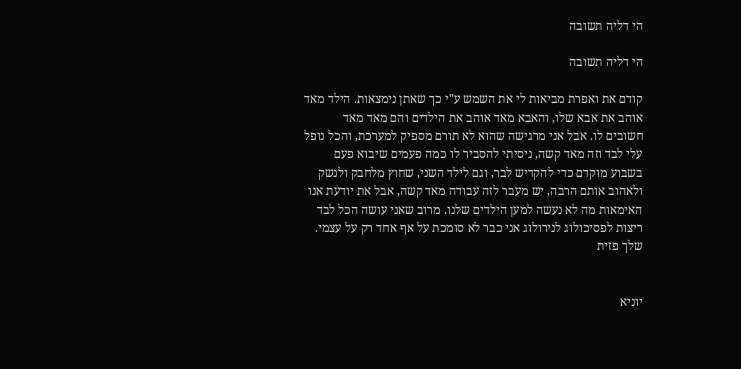הי דליה תשובה

הי דליה תשובה

קודם את ואפרת מביאות לי את השמש ע"י כך שאתן נימצאות. הילד מאד אוהב את אבא שלו, והאבא מאד אוהב את הילדים והם מאד מאד חשובים לו. אבל אני מרגישה שהוא לא תורם מספיק למערכת, והכל נופל עלי לבד וזה מאד קשה, ניסיתי להסביר לו כמה פעמים שיבוא פעם בשבוע מוקדם כדי להקדיש לבר, וגם לילד השני, שחוץ מלחבק ולנשק ולאהוב אותם הרבה, יש מעבר לזה עבודה מאד קשה, אבל את יודעת אנו האימאות מה לא נעשה למען הילדים שלנו. מרוב שאני עושה הכל לבד ריצות לפסיכולוג לנירולוג אני כבר לא סומכת על אף אחד רק על עצמי. שלך פזית


יוניא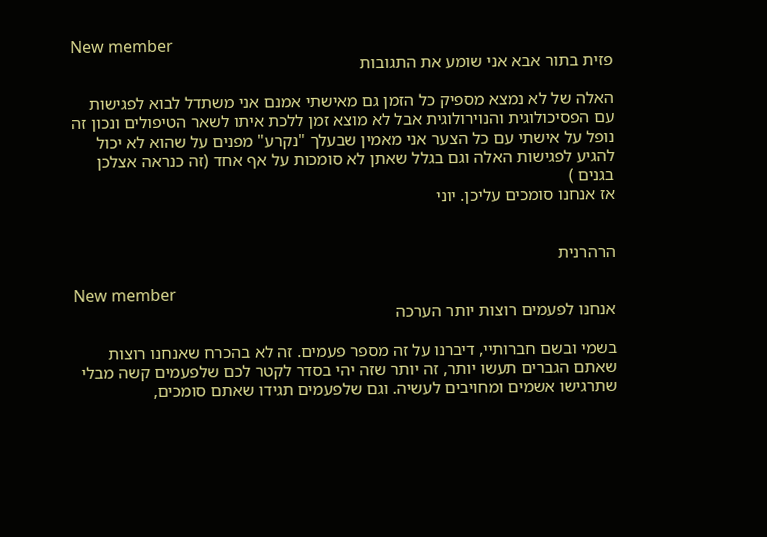New member
פזית בתור אבא אני שומע את התגובות

האלה של לא נמצא מספיק כל הזמן גם מאישתי אמנם אני משתדל לבוא לפגישות עם הפסיכולוגית והנוירולוגית אבל לא מוצא זמן ללכת איתו לשאר הטיפולים ונכון זה נופל על אישתי עם כל הצער אני מאמין שבעלך "נקרע" מפנים על שהוא לא יכול להגיע לפגישות האלה וגם בגלל שאתן לא סומכות על אף אחד (זה כנראה אצלכן בגנים )
אז אנחנו סומכים עליכן. יוני


הרהרנית

New member
אנחנו לפעמים רוצות יותר הערכה

בשמי ובשם חברותיי, דיברנו על זה מספר פעמים. זה לא בהכרח שאנחנו רוצות שאתם הגברים תעשו יותר, זה יותר שזה יהי בסדר לקטר לכם שלפעמים קשה מבלי שתרגישו אשמים ומחויבים לעשיה. וגם שלפעמים תגידו שאתם סומכים,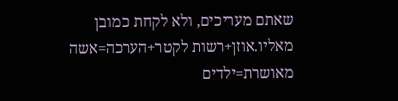שאתם מעריכים, ולא לקחת כמובן מאליו.אוזן+רשות לקטר+הערכה=אשה מאושרת=ילדים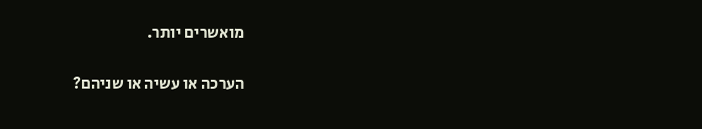מואשרים יותר.

הערכה או עשיה או שניהם?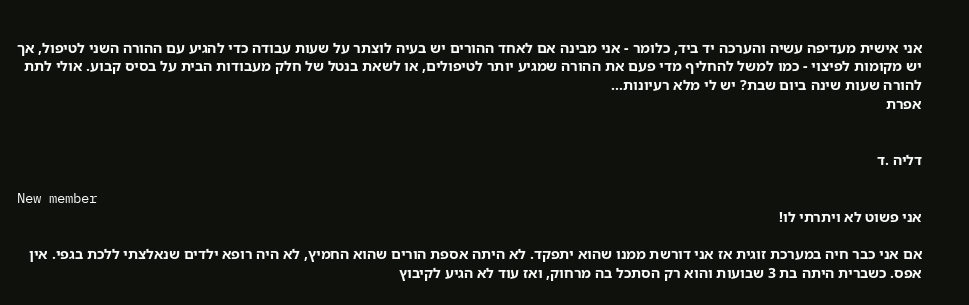אני אישית מעדיפה עשיה והערכה יד ביד, כלומר - אני מבינה אם לאחד ההורים יש בעיה לוצתר על שעות עבודה כדי להגיע עם ההורה השני לטיפול, אך יש מקומות לפיצוי - כמו למשל להחליף מדי פעם את ההורה שמגיע יותר לטיפולים, או לשאת בנטל של חלק מעבודות הבית על בסיס קבוע. אולי לתת להורה שעות שינה ביום שבת? יש לי מלא רעיונות...
אפרת


דליה .ד

New member
אני פשוט לא ויתרתי לו!

אם אני כבר חיה במערכת זוגית אז אני דורשת ממנו שהוא יתפקד. לא היתה אספת הורים שהוא החמיץ, לא היה רופא ילדים שנאלצתי ללכת בגפי. אין אפס. כשברית היתה בת 3 שבועות והוא רק הסתכל בה מרחוק, ואז עוד לא הגיע לקיבוץ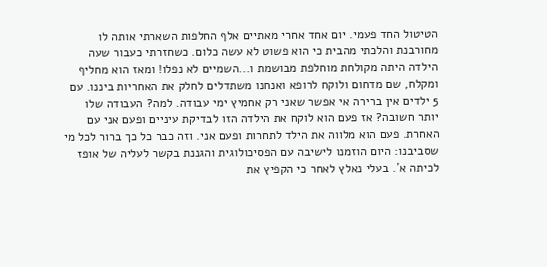הטיטול החד פעמי. יום אחד אחרי מאתיים אלף החלפות השארתי אותה לו מחורבנת והלכתי מהבית כי הוא פשוט לא עשה כלום. כשחזרתי כעבור שעה הילדה היתה מקולחת מוחלפת מבושמת ו...השמיים לא נפלו! ומאז הוא מחליף ומקלח, שם מדחום ולוקח לרופא ואנחנו משתדלים לחלק את האחריות ביננו. עם 5 ילדים אין ברירה אי אפשר שאני רק אחמיץ ימי עבודה. למה? העבודה שלו יותר חשובה? אז פעם הוא לוקח את הילדה הזו לבדיקת עיניים ופעם אני עם האחרת. פעם הוא מלווה את הילד לתחרות ופעם אני. וזה כבר כל כך ברור לכל מי שסביבנו: היום הוזמנו לישיבה עם הפסיכולוגית והגננת בקשר לעליה של אופז לכיתה א´. בעלי נאלץ לאחר כי הקפיץ את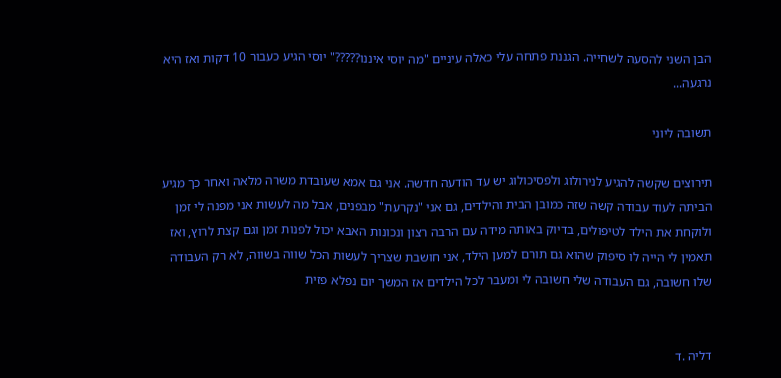הבן השני להסעה לשחייה. הגננת פתחה עלי כאלה עיניים "מה יוסי איננו?????" יוסי הגיע כעבור 10 דקות ואז היא נרגעה...

תשובה ליוני

תירוצים שקשה להגיע לנירולוג ולפסיכולוג יש עד הודעה חדשה. אני גם אמא שעובדת משרה מלאה ואחר כך מגיע הביתה לעוד עבודה קשה שזה כמובן הבית והילדים, גם אני "נקרעת" מבפנים, אבל מה לעשות אני מפנה לי זמן ולוקחת את הילד לטיפולים, בדיוק באותה מידה עם הרבה רצון ונכונות האבא יכול לפנות זמן וגם קצת לרוץ, ואז תאמין לי הייה לו סיפוק שהוא גם תורם למען הילד, אני חושבת שצריך לעשות הכל שווה בשווה, לא רק העבודה שלו חשובה, גם העבודה שלי חשובה לי ומעבר לכל הילדים אז המשך יום נפלא פזית


דליה .ד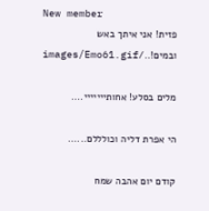New member
פזית! אני איתך באש ובמים!../images/Emo61.gif

מלים בסלע! אחותייייייי....

הי אפרת דליה וכולללם......

קודם יום אהבה שמח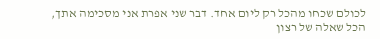לכולם שכחו מהכל רק ליום אחד. דבר שני אפרת אני מסכימה אתך, הכל שאלה של רצון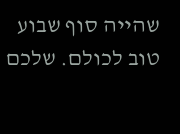שהייה סוף שבוע טוב לכולם. שלכם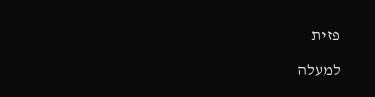פזית

למעלה